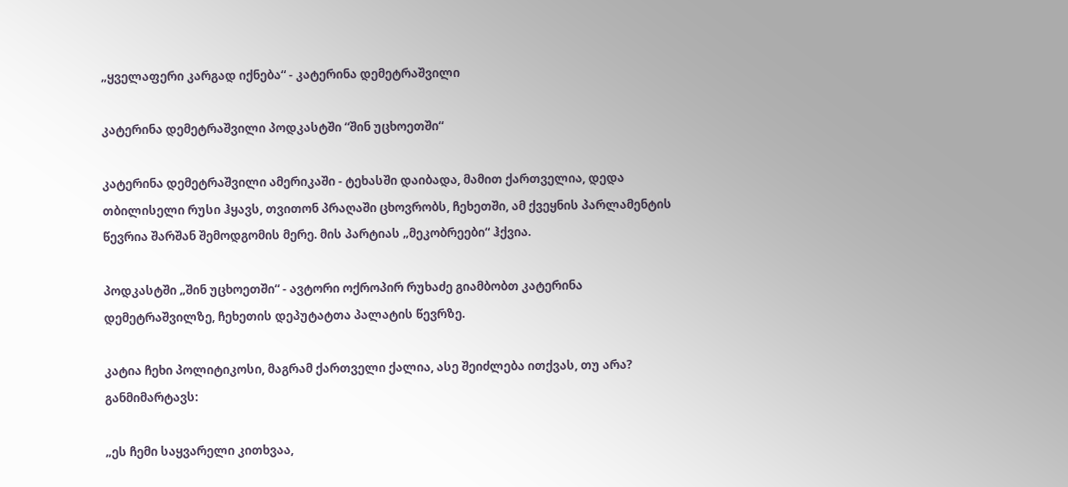„ყველაფერი კარგად იქნება“ - კატერინა დემეტრაშვილი

კატერინა დემეტრაშვილი პოდკასტში “შინ უცხოეთში“

კატერინა დემეტრაშვილი ამერიკაში - ტეხასში დაიბადა, მამით ქართველია, დედა თბილისელი რუსი ჰყავს, თვითონ პრაღაში ცხოვრობს, ჩეხეთში, ამ ქვეყნის პარლამენტის წევრია შარშან შემოდგომის მერე. მის პარტიას „მეკობრეები“ ჰქვია.

პოდკასტში „შინ უცხოეთში“ - ავტორი ოქროპირ რუხაძე გიამბობთ კატერინა დემეტრაშვილზე, ჩეხეთის დეპუტატთა პალატის წევრზე.

კატია ჩეხი პოლიტიკოსი, მაგრამ ქართველი ქალია, ასე შეიძლება ითქვას, თუ არა? განმიმარტავს:

„ეს ჩემი საყვარელი კითხვაა,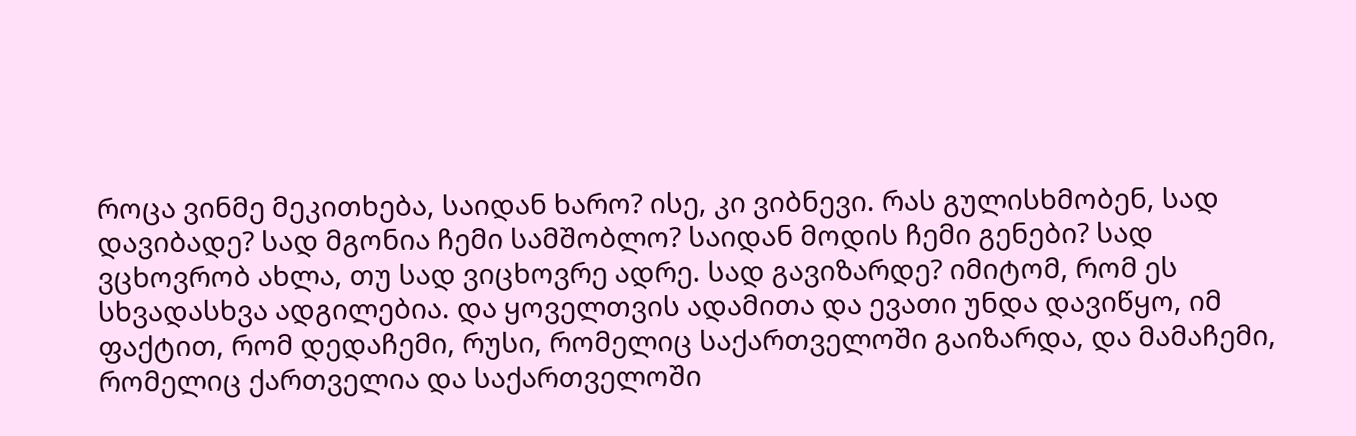როცა ვინმე მეკითხება, საიდან ხარო? ისე, კი ვიბნევი. რას გულისხმობენ, სად დავიბადე? სად მგონია ჩემი სამშობლო? საიდან მოდის ჩემი გენები? სად ვცხოვრობ ახლა, თუ სად ვიცხოვრე ადრე. სად გავიზარდე? იმიტომ, რომ ეს სხვადასხვა ადგილებია. და ყოველთვის ადამითა და ევათი უნდა დავიწყო, იმ ფაქტით, რომ დედაჩემი, რუსი, რომელიც საქართველოში გაიზარდა, და მამაჩემი, რომელიც ქართველია და საქართველოში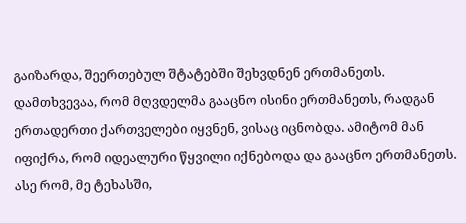გაიზარდა, შეერთებულ შტატებში შეხვდნენ ერთმანეთს. დამთხვევაა, რომ მღვდელმა გააცნო ისინი ერთმანეთს, რადგან ერთადერთი ქართველები იყვნენ, ვისაც იცნობდა. ამიტომ მან იფიქრა, რომ იდეალური წყვილი იქნებოდა და გააცნო ერთმანეთს. ასე რომ, მე ტეხასში,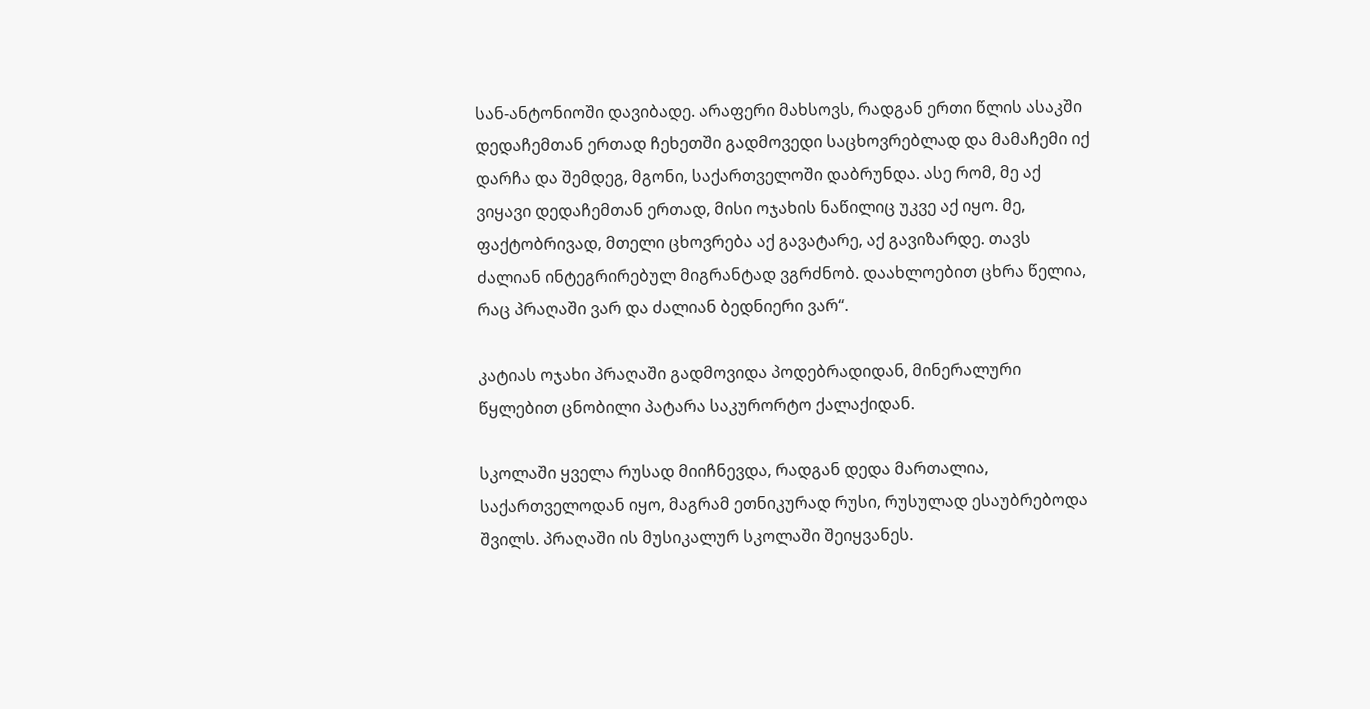სან-ანტონიოში დავიბადე. არაფერი მახსოვს, რადგან ერთი წლის ასაკში დედაჩემთან ერთად ჩეხეთში გადმოვედი საცხოვრებლად და მამაჩემი იქ დარჩა და შემდეგ, მგონი, საქართველოში დაბრუნდა. ასე რომ, მე აქ ვიყავი დედაჩემთან ერთად, მისი ოჯახის ნაწილიც უკვე აქ იყო. მე, ფაქტობრივად, მთელი ცხოვრება აქ გავატარე, აქ გავიზარდე. თავს ძალიან ინტეგრირებულ მიგრანტად ვგრძნობ. დაახლოებით ცხრა წელია, რაც პრაღაში ვარ და ძალიან ბედნიერი ვარ“.

კატიას ოჯახი პრაღაში გადმოვიდა პოდებრადიდან, მინერალური წყლებით ცნობილი პატარა საკურორტო ქალაქიდან.

სკოლაში ყველა რუსად მიიჩნევდა, რადგან დედა მართალია, საქართველოდან იყო, მაგრამ ეთნიკურად რუსი, რუსულად ესაუბრებოდა შვილს. პრაღაში ის მუსიკალურ სკოლაში შეიყვანეს.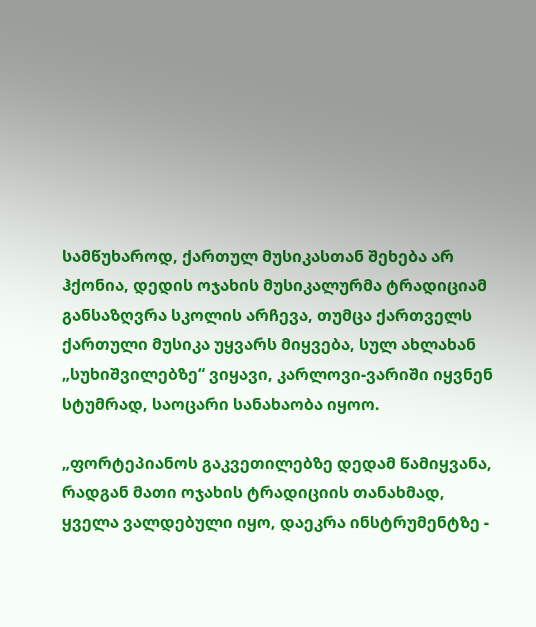სამწუხაროდ, ქართულ მუსიკასთან შეხება არ ჰქონია, დედის ოჯახის მუსიკალურმა ტრადიციამ განსაზღვრა სკოლის არჩევა, თუმცა ქართველს ქართული მუსიკა უყვარს მიყვება, სულ ახლახან „სუხიშვილებზე“ ვიყავი, კარლოვი-ვარიში იყვნენ სტუმრად, საოცარი სანახაობა იყოო.

„ფორტეპიანოს გაკვეთილებზე დედამ წამიყვანა, რადგან მათი ოჯახის ტრადიციის თანახმად, ყველა ვალდებული იყო, დაეკრა ინსტრუმენტზე -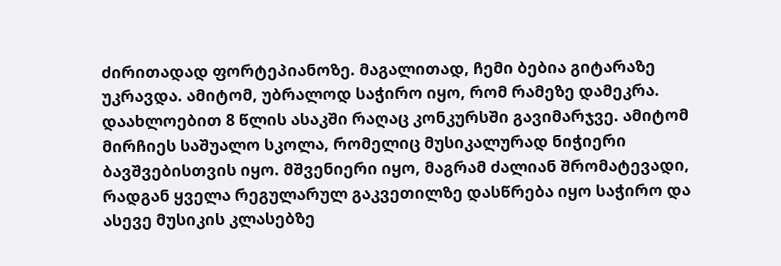ძირითადად ფორტეპიანოზე. მაგალითად, ჩემი ბებია გიტარაზე უკრავდა. ამიტომ, უბრალოდ საჭირო იყო, რომ რამეზე დამეკრა. დაახლოებით 8 წლის ასაკში რაღაც კონკურსში გავიმარჯვე. ამიტომ მირჩიეს საშუალო სკოლა, რომელიც მუსიკალურად ნიჭიერი ბავშვებისთვის იყო. მშვენიერი იყო, მაგრამ ძალიან შრომატევადი, რადგან ყველა რეგულარულ გაკვეთილზე დასწრება იყო საჭირო და ასევე მუსიკის კლასებზე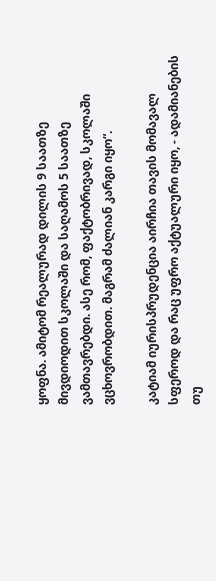ყოფნა. ამიტომ რეალურად დილის 9 საათზე მივდიოდით სკოლაში და საღამოს 5 საათზე ვამთავრებდი. ასე რომ, ფაქტობრივად, სკოლაში ვცხოვრობდით. მაგრამ ძალიან კარგი იყო“.

კატიამ იურისპრუდენცია აირჩია თავის მომავალ სფეროდ და რაც უფრო აქტუალური იყო, - ადამიანების თუ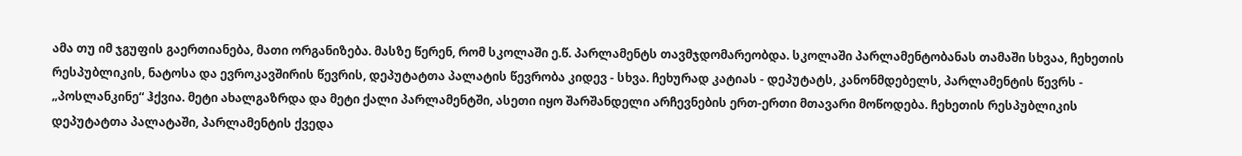ამა თუ იმ ჯგუფის გაერთიანება, მათი ორგანიზება. მასზე წერენ, რომ სკოლაში ე.წ. პარლამენტს თავმჯდომარეობდა. სკოლაში პარლამენტობანას თამაში სხვაა, ჩეხეთის რესპუბლიკის, ნატოსა და ევროკავშირის წევრის, დეპუტატთა პალატის წევრობა კიდევ - სხვა. ჩეხურად კატიას - დეპუტატს, კანონმდებელს, პარლამენტის წევრს - „პოსლანკინე“ ჰქვია. მეტი ახალგაზრდა და მეტი ქალი პარლამენტში, ასეთი იყო შარშანდელი არჩევნების ერთ-ერთი მთავარი მოწოდება. ჩეხეთის რესპუბლიკის დეპუტატთა პალატაში, პარლამენტის ქვედა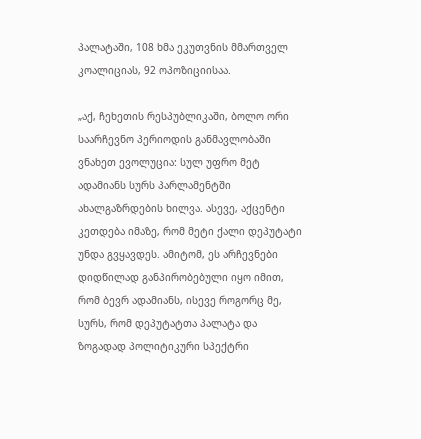პალატაში, 108 ხმა ეკუთვნის მმართველ კოალიციას, 92 ოპოზიციისაა.

„აქ, ჩეხეთის რესპუბლიკაში, ბოლო ორი საარჩევნო პერიოდის განმავლობაში ვნახეთ ევოლუცია: სულ უფრო მეტ ადამიანს სურს პარლამენტში ახალგაზრდების ხილვა. ასევე, აქცენტი კეთდება იმაზე, რომ მეტი ქალი დეპუტატი უნდა გვყავდეს. ამიტომ, ეს არჩევნები დიდწილად განპირობებული იყო იმით, რომ ბევრ ადამიანს, ისევე როგორც მე, სურს, რომ დეპუტატთა პალატა და ზოგადად პოლიტიკური სპექტრი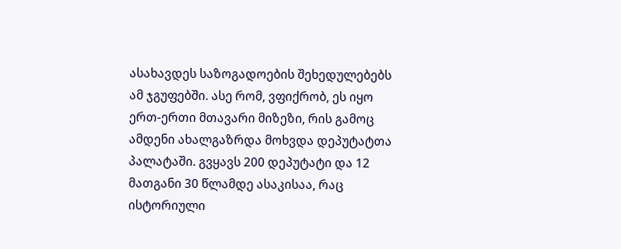ასახავდეს საზოგადოების შეხედულებებს ამ ჯგუფებში. ასე რომ, ვფიქრობ, ეს იყო ერთ-ერთი მთავარი მიზეზი, რის გამოც ამდენი ახალგაზრდა მოხვდა დეპუტატთა პალატაში. გვყავს 200 დეპუტატი და 12 მათგანი 30 წლამდე ასაკისაა, რაც ისტორიული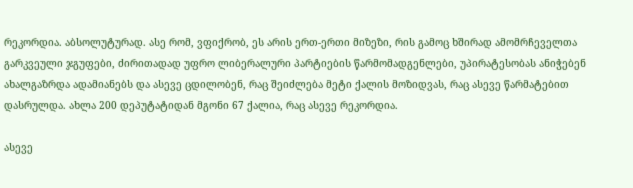რეკორდია. აბსოლუტურად. ასე რომ, ვფიქრობ, ეს არის ერთ-ერთი მიზეზი, რის გამოც ხშირად ამომრჩეველთა გარკვეული ჯგუფები, ძირითადად უფრო ლიბერალური პარტიების წარმომადგენლები, უპირატესობას ანიჭებენ ახალგაზრდა ადამიანებს და ასევე ცდილობენ, რაც შეიძლება მეტი ქალის მოზიდვას, რაც ასევე წარმატებით დასრულდა. ახლა 200 დეპუტატიდან მგონი 67 ქალია, რაც ასევე რეკორდია.

ასევე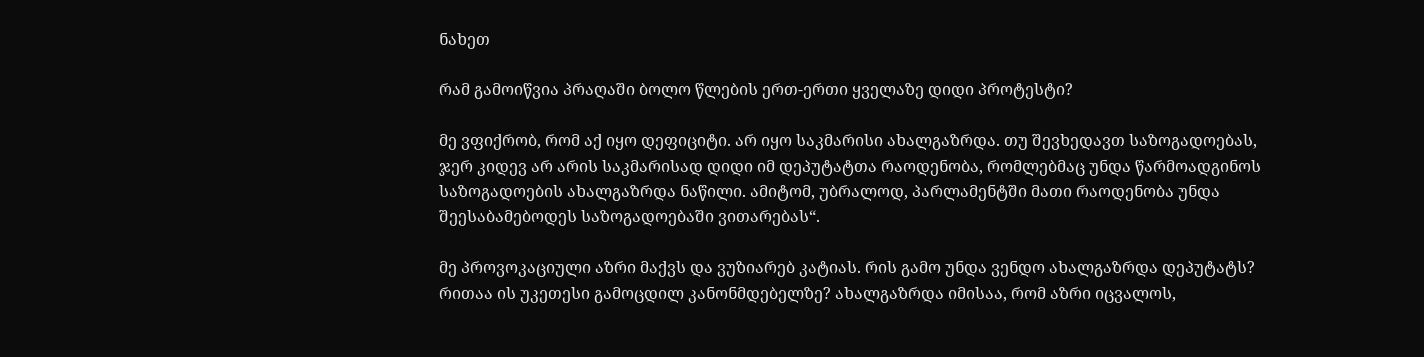ნახეთ

რამ გამოიწვია პრაღაში ბოლო წლების ერთ-ერთი ყველაზე დიდი პროტესტი?

მე ვფიქრობ, რომ აქ იყო დეფიციტი. არ იყო საკმარისი ახალგაზრდა. თუ შევხედავთ საზოგადოებას, ჯერ კიდევ არ არის საკმარისად დიდი იმ დეპუტატთა რაოდენობა, რომლებმაც უნდა წარმოადგინოს საზოგადოების ახალგაზრდა ნაწილი. ამიტომ, უბრალოდ, პარლამენტში მათი რაოდენობა უნდა შეესაბამებოდეს საზოგადოებაში ვითარებას“.

მე პროვოკაციული აზრი მაქვს და ვუზიარებ კატიას. რის გამო უნდა ვენდო ახალგაზრდა დეპუტატს? რითაა ის უკეთესი გამოცდილ კანონმდებელზე? ახალგაზრდა იმისაა, რომ აზრი იცვალოს,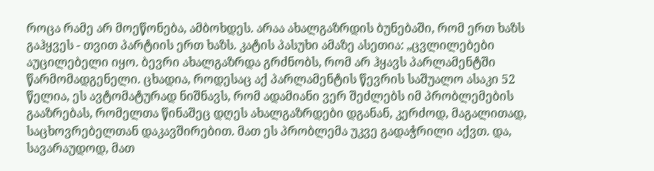როცა რამე არ მოეწონება, ამბოხდეს. არაა ახალგაზრდის ბუნებაში, რომ ერთ ხაზს გაჰყვეს - თვით პარტიის ერთ ხაზს. კატის პასუხი ამაზე ასეთია: „ცვლილებები აუცილებელი იყო. ბევრი ახალგაზრდა გრძნობს, რომ არ ჰყავს პარლამენტში წარმომადგენელი. ცხადია, როდესაც აქ პარლამენტის წევრის საშუალო ასაკი 52 წელია, ეს ავტომატურად ნიშნავს, რომ ადამიანი ვერ შეძლებს იმ პრობლემების გააზრებას, რომელთა წინაშეც დღეს ახალგაზრდები დგანან, კერძოდ, მაგალითად, საცხოვრებელთან დაკავშირებით. მათ ეს პრობლემა უკვე გადაჭრილი აქვთ. და, სავარაუდოდ, მათ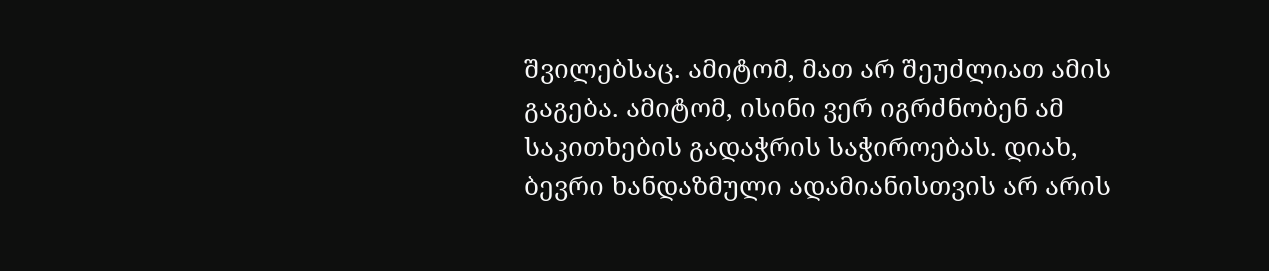შვილებსაც. ამიტომ, მათ არ შეუძლიათ ამის გაგება. ამიტომ, ისინი ვერ იგრძნობენ ამ საკითხების გადაჭრის საჭიროებას. დიახ, ბევრი ხანდაზმული ადამიანისთვის არ არის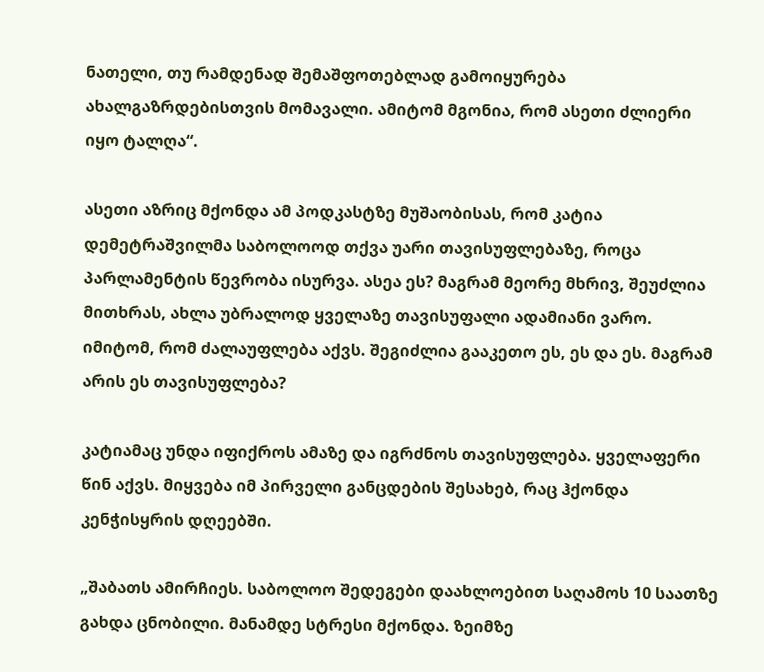ნათელი, თუ რამდენად შემაშფოთებლად გამოიყურება ახალგაზრდებისთვის მომავალი. ამიტომ მგონია, რომ ასეთი ძლიერი იყო ტალღა“.

ასეთი აზრიც მქონდა ამ პოდკასტზე მუშაობისას, რომ კატია დემეტრაშვილმა საბოლოოდ თქვა უარი თავისუფლებაზე, როცა პარლამენტის წევრობა ისურვა. ასეა ეს? მაგრამ მეორე მხრივ, შეუძლია მითხრას, ახლა უბრალოდ ყველაზე თავისუფალი ადამიანი ვარო. იმიტომ, რომ ძალაუფლება აქვს. შეგიძლია გააკეთო ეს, ეს და ეს. მაგრამ არის ეს თავისუფლება?

კატიამაც უნდა იფიქროს ამაზე და იგრძნოს თავისუფლება. ყველაფერი წინ აქვს. მიყვება იმ პირველი განცდების შესახებ, რაც ჰქონდა კენჭისყრის დღეებში.

„შაბათს ამირჩიეს. საბოლოო შედეგები დაახლოებით საღამოს 10 საათზე გახდა ცნობილი. მანამდე სტრესი მქონდა. ზეიმზე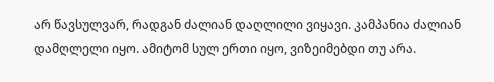არ წავსულვარ, რადგან ძალიან დაღლილი ვიყავი. კამპანია ძალიან დამღლელი იყო. ამიტომ სულ ერთი იყო, ვიზეიმებდი თუ არა.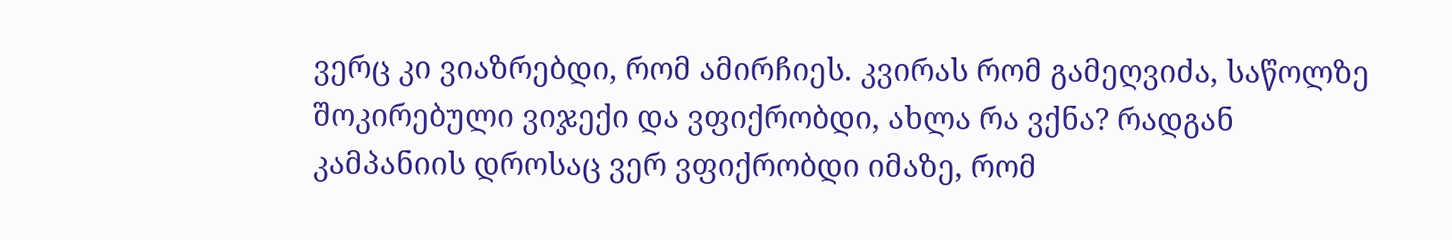ვერც კი ვიაზრებდი, რომ ამირჩიეს. კვირას რომ გამეღვიძა, საწოლზე შოკირებული ვიჯექი და ვფიქრობდი, ახლა რა ვქნა? რადგან კამპანიის დროსაც ვერ ვფიქრობდი იმაზე, რომ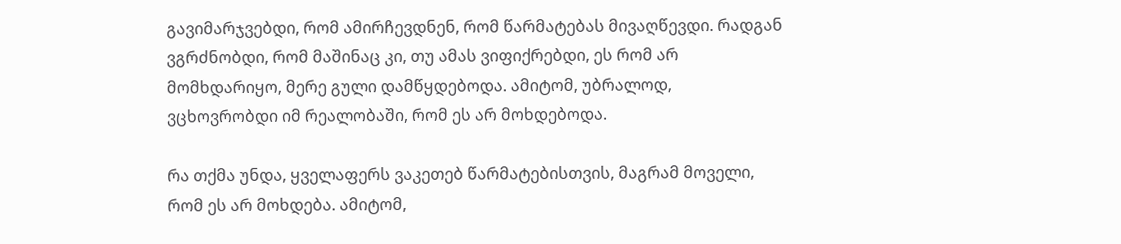გავიმარჯვებდი, რომ ამირჩევდნენ, რომ წარმატებას მივაღწევდი. რადგან ვგრძნობდი, რომ მაშინაც კი, თუ ამას ვიფიქრებდი, ეს რომ არ მომხდარიყო, მერე გული დამწყდებოდა. ამიტომ, უბრალოდ, ვცხოვრობდი იმ რეალობაში, რომ ეს არ მოხდებოდა.

რა თქმა უნდა, ყველაფერს ვაკეთებ წარმატებისთვის, მაგრამ მოველი, რომ ეს არ მოხდება. ამიტომ,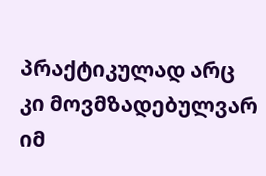პრაქტიკულად არც კი მოვმზადებულვარ იმ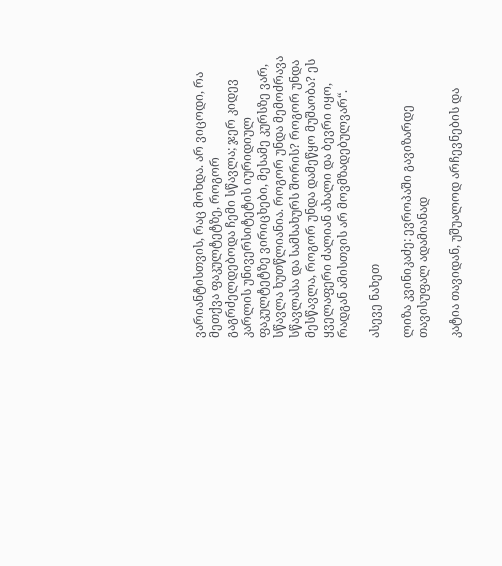ვარიანტისთვის, რაც მოხდა. არ ვიცოდი, რა მეთქვა ფაკულტეტზე, როგორ გაგრძელდებოდა ჩემი სწავლა; ჯერ კიდევ კარლის უნივერსიტეტის იურიდიულ ფაკულტეტზე ვირიცხები, მესამე კურსზე ვარ, სწავლა ხუთწლიანია. როგორ უნდა მემოძრავა სწავლასა და სამსახურს შორის? როგორ უნდა მესწავლა, როგორ უნდა დამეწყო მუშაობა? ეს ყველაფერი ძალიან ახალი და ბევრი იყო, რადგან ამისთვის არ მოვმზადებულვარ“.

ასევე ნახეთ

ლიზა კვინიკაძე: ევროპაში გავიზარდე თავისუფალ ადამიანად

კატია თავიდან, უშუალოდ არჩევნების და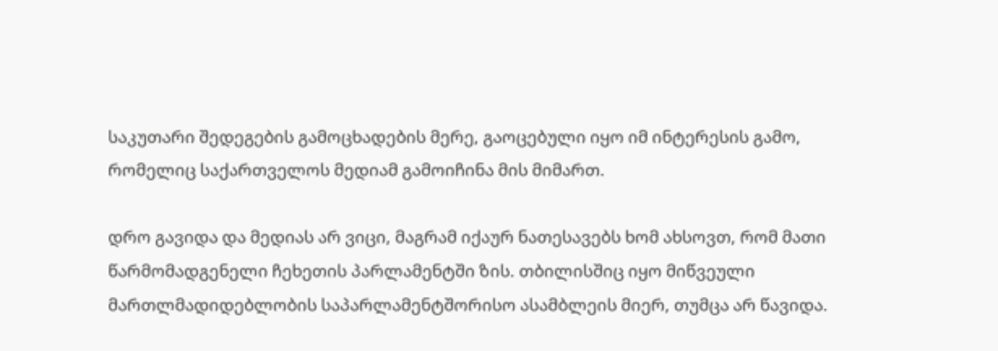საკუთარი შედეგების გამოცხადების მერე, გაოცებული იყო იმ ინტერესის გამო, რომელიც საქართველოს მედიამ გამოიჩინა მის მიმართ.

დრო გავიდა და მედიას არ ვიცი, მაგრამ იქაურ ნათესავებს ხომ ახსოვთ, რომ მათი წარმომადგენელი ჩეხეთის პარლამენტში ზის. თბილისშიც იყო მიწვეული მართლმადიდებლობის საპარლამენტშორისო ასამბლეის მიერ, თუმცა არ წავიდა.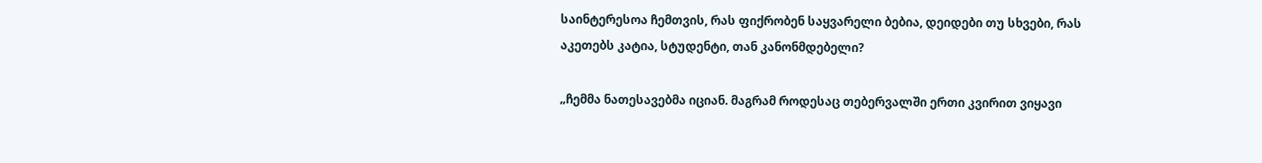საინტერესოა ჩემთვის, რას ფიქრობენ საყვარელი ბებია, დეიდები თუ სხვები, რას აკეთებს კატია, სტუდენტი, თან კანონმდებელი?

„ჩემმა ნათესავებმა იციან. მაგრამ როდესაც თებერვალში ერთი კვირით ვიყავი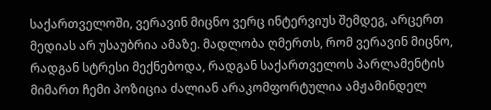საქართველოში, ვერავინ მიცნო ვერც ინტერვიუს შემდეგ, არცერთ მედიას არ უსაუბრია ამაზე. მადლობა ღმერთს, რომ ვერავინ მიცნო, რადგან სტრესი მექნებოდა, რადგან საქართველოს პარლამენტის მიმართ ჩემი პოზიცია ძალიან არაკომფორტულია ამჟამინდელ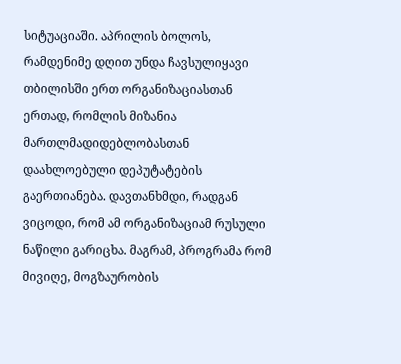სიტუაციაში. აპრილის ბოლოს, რამდენიმე დღით უნდა ჩავსულიყავი თბილისში ერთ ორგანიზაციასთან ერთად, რომლის მიზანია მართლმადიდებლობასთან დაახლოებული დეპუტატების გაერთიანება. დავთანხმდი, რადგან ვიცოდი, რომ ამ ორგანიზაციამ რუსული ნაწილი გარიცხა. მაგრამ, პროგრამა რომ მივიღე, მოგზაურობის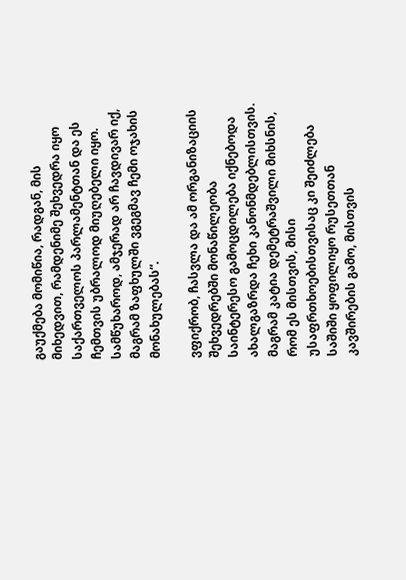გაუქმება მომიწია, რადგან, მის მიხედვით, რამდენიმე შეხვედრა იყო საქართველოს პარლამენტთან და ეს ჩემთვის უბრალოდ მიუღებელი იყო. სამწუხაროდ, ამჯერად არ ჩავდივარ იქ, მაგრამ ზაფხულში ვგეგმავ ჩემი ოჯახის მონახულებას“.

ვფიქრობ, ჩასვლა და ამ ორგანიზაციის შეხვედრებში მონაწილეობა საინტერესო გამოცდილება იქნებოდა ახალგაზრდა ჩეხი კანონმდებლისთვის. მაგრამ კატია დემეტრაშვილი მიხსნის, რომ ეს მისთვის, მისი უსაფრთხოებისთვისაც კი შეიძლება საშიში ყოფილიყო რუსეთთან კავშირების გამო, მისთვის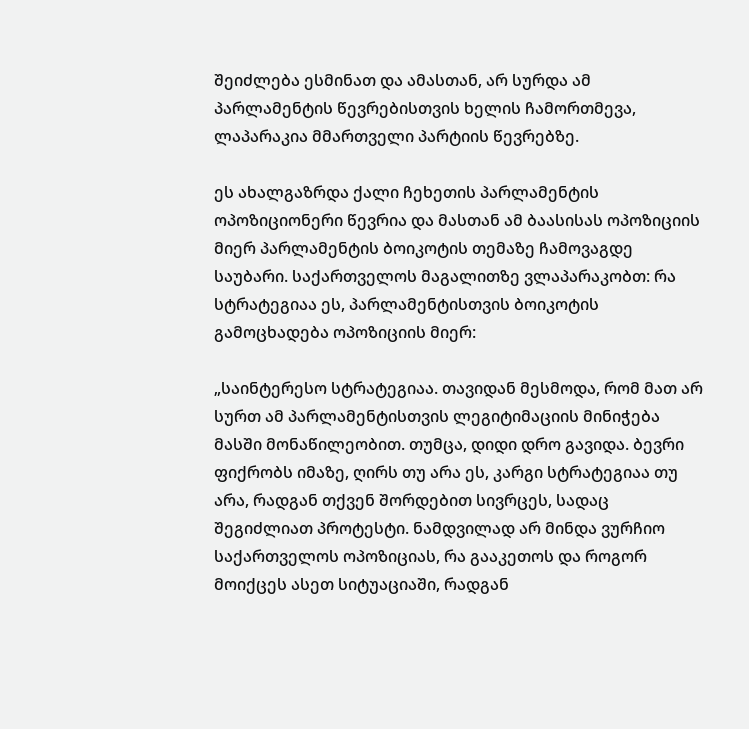შეიძლება ესმინათ და ამასთან, არ სურდა ამ პარლამენტის წევრებისთვის ხელის ჩამორთმევა, ლაპარაკია მმართველი პარტიის წევრებზე.

ეს ახალგაზრდა ქალი ჩეხეთის პარლამენტის ოპოზიციონერი წევრია და მასთან ამ ბაასისას ოპოზიციის მიერ პარლამენტის ბოიკოტის თემაზე ჩამოვაგდე საუბარი. საქართველოს მაგალითზე ვლაპარაკობთ: რა სტრატეგიაა ეს, პარლამენტისთვის ბოიკოტის გამოცხადება ოპოზიციის მიერ:

„საინტერესო სტრატეგიაა. თავიდან მესმოდა, რომ მათ არ სურთ ამ პარლამენტისთვის ლეგიტიმაციის მინიჭება მასში მონაწილეობით. თუმცა, დიდი დრო გავიდა. ბევრი ფიქრობს იმაზე, ღირს თუ არა ეს, კარგი სტრატეგიაა თუ არა, რადგან თქვენ შორდებით სივრცეს, სადაც შეგიძლიათ პროტესტი. ნამდვილად არ მინდა ვურჩიო საქართველოს ოპოზიციას, რა გააკეთოს და როგორ მოიქცეს ასეთ სიტუაციაში, რადგან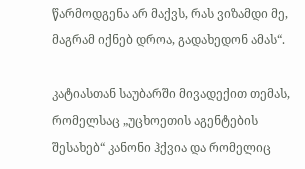წარმოდგენა არ მაქვს, რას ვიზამდი მე, მაგრამ იქნებ დროა, გადახედონ ამას“.

კატიასთან საუბარში მივადექით თემას, რომელსაც „უცხოეთის აგენტების შესახებ“ კანონი ჰქვია და რომელიც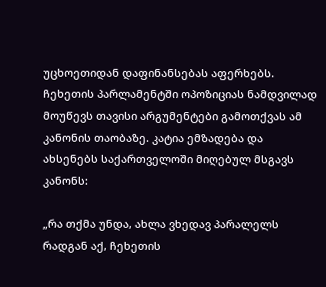უცხოეთიდან დაფინანსებას აფერხებს. ჩეხეთის პარლამენტში ოპოზიციას ნამდვილად მოუწევს თავისი არგუმენტები გამოთქვას ამ კანონის თაობაზე. კატია ემზადება და ახსენებს საქართველოში მიღებულ მსგავს კანონს:

„რა თქმა უნდა, ახლა ვხედავ პარალელს რადგან აქ, ჩეხეთის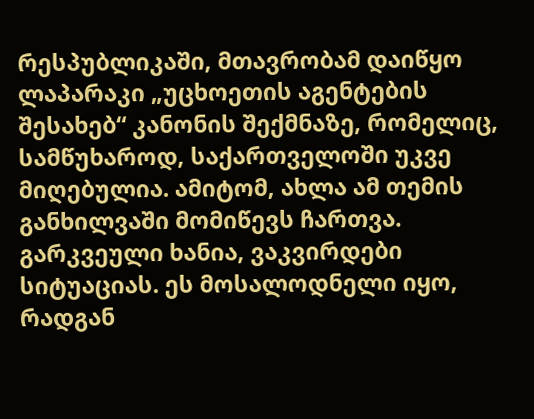რესპუბლიკაში, მთავრობამ დაიწყო ლაპარაკი „უცხოეთის აგენტების შესახებ“ კანონის შექმნაზე, რომელიც, სამწუხაროდ, საქართველოში უკვე მიღებულია. ამიტომ, ახლა ამ თემის განხილვაში მომიწევს ჩართვა. გარკვეული ხანია, ვაკვირდები სიტუაციას. ეს მოსალოდნელი იყო, რადგან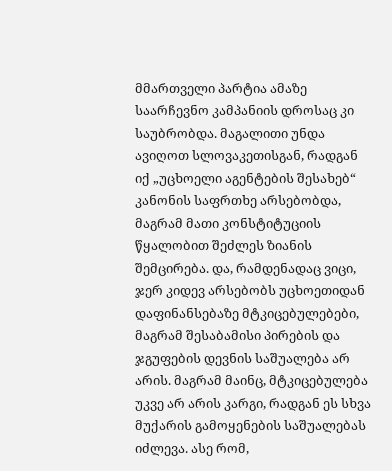მმართველი პარტია ამაზე საარჩევნო კამპანიის დროსაც კი საუბრობდა. მაგალითი უნდა ავიღოთ სლოვაკეთისგან, რადგან იქ „უცხოელი აგენტების შესახებ“ კანონის საფრთხე არსებობდა, მაგრამ მათი კონსტიტუციის წყალობით შეძლეს ზიანის შემცირება. და, რამდენადაც ვიცი, ჯერ კიდევ არსებობს უცხოეთიდან დაფინანსებაზე მტკიცებულებები, მაგრამ შესაბამისი პირების და ჯგუფების დევნის საშუალება არ არის. მაგრამ მაინც, მტკიცებულება უკვე არ არის კარგი, რადგან ეს სხვა მუქარის გამოყენების საშუალებას იძლევა. ასე რომ,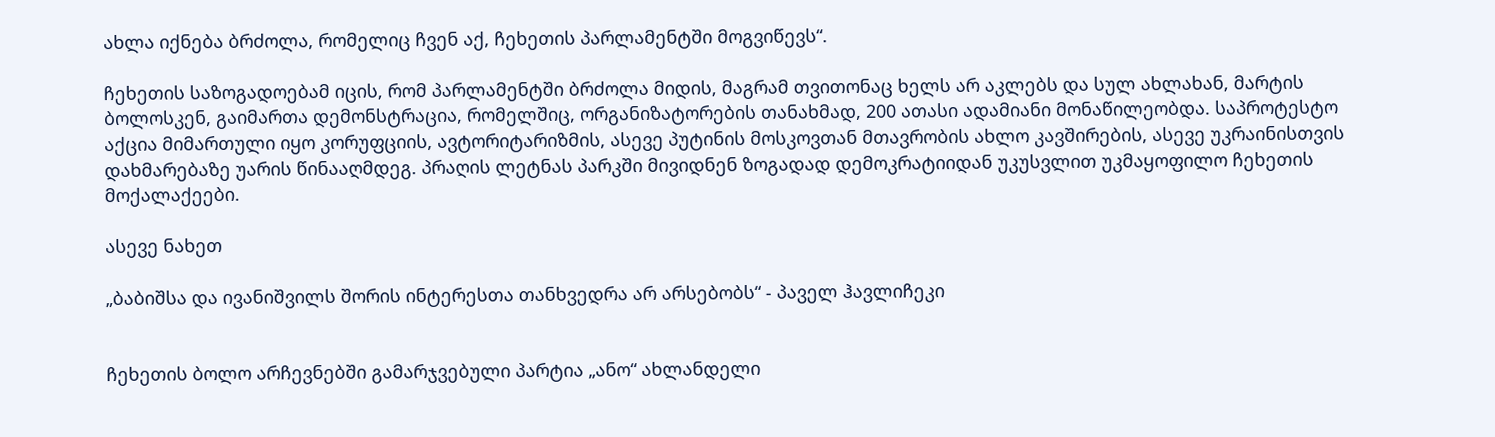ახლა იქნება ბრძოლა, რომელიც ჩვენ აქ, ჩეხეთის პარლამენტში მოგვიწევს“.

ჩეხეთის საზოგადოებამ იცის, რომ პარლამენტში ბრძოლა მიდის, მაგრამ თვითონაც ხელს არ აკლებს და სულ ახლახან, მარტის ბოლოსკენ, გაიმართა დემონსტრაცია, რომელშიც, ორგანიზატორების თანახმად, 200 ათასი ადამიანი მონაწილეობდა. საპროტესტო აქცია მიმართული იყო კორუფციის, ავტორიტარიზმის, ასევე პუტინის მოსკოვთან მთავრობის ახლო კავშირების, ასევე უკრაინისთვის დახმარებაზე უარის წინააღმდეგ. პრაღის ლეტნას პარკში მივიდნენ ზოგადად დემოკრატიიდან უკუსვლით უკმაყოფილო ჩეხეთის მოქალაქეები.

ასევე ნახეთ

„ბაბიშსა და ივანიშვილს შორის ინტერესთა თანხვედრა არ არსებობს“ - პაველ ჰავლიჩეკი


ჩეხეთის ბოლო არჩევნებში გამარჯვებული პარტია „ანო“ ახლანდელი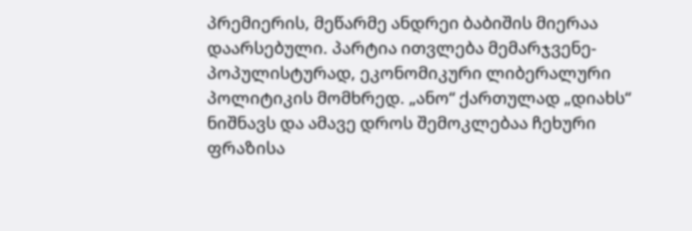პრემიერის, მეწარმე ანდრეი ბაბიშის მიერაა დაარსებული. პარტია ითვლება მემარჯვენე-პოპულისტურად, ეკონომიკური ლიბერალური პოლიტიკის მომხრედ. „ანო“ ქართულად „დიახს“ ნიშნავს და ამავე დროს შემოკლებაა ჩეხური ფრაზისა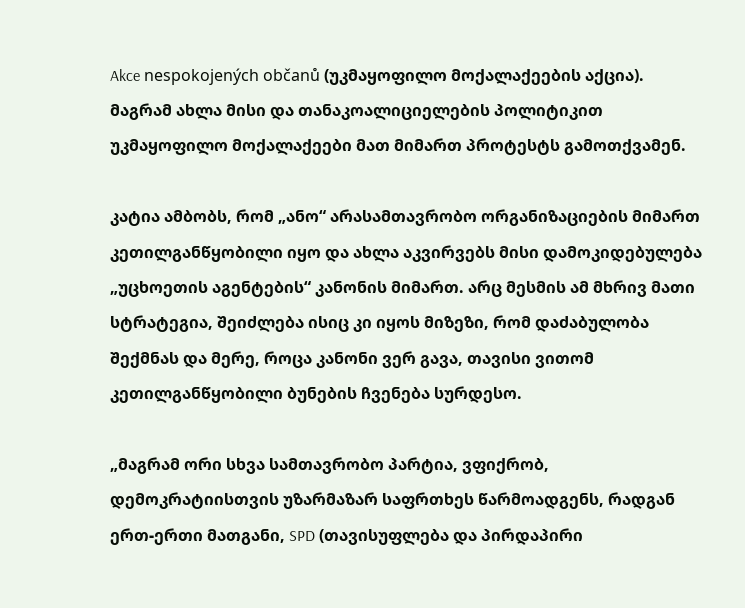Akce nespokojených občanů (უკმაყოფილო მოქალაქეების აქცია). მაგრამ ახლა მისი და თანაკოალიციელების პოლიტიკით უკმაყოფილო მოქალაქეები მათ მიმართ პროტესტს გამოთქვამენ.

კატია ამბობს, რომ „ანო“ არასამთავრობო ორგანიზაციების მიმართ კეთილგანწყობილი იყო და ახლა აკვირვებს მისი დამოკიდებულება „უცხოეთის აგენტების“ კანონის მიმართ. არც მესმის ამ მხრივ მათი სტრატეგია, შეიძლება ისიც კი იყოს მიზეზი, რომ დაძაბულობა შექმნას და მერე, როცა კანონი ვერ გავა, თავისი ვითომ კეთილგანწყობილი ბუნების ჩვენება სურდესო.

„მაგრამ ორი სხვა სამთავრობო პარტია, ვფიქრობ, დემოკრატიისთვის უზარმაზარ საფრთხეს წარმოადგენს, რადგან ერთ-ერთი მათგანი, SPD (თავისუფლება და პირდაპირი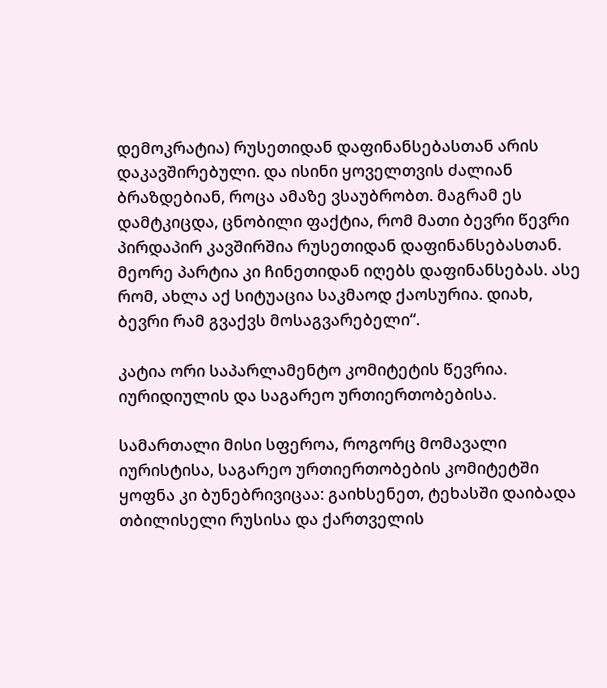დემოკრატია) რუსეთიდან დაფინანსებასთან არის დაკავშირებული. და ისინი ყოველთვის ძალიან ბრაზდებიან, როცა ამაზე ვსაუბრობთ. მაგრამ ეს დამტკიცდა, ცნობილი ფაქტია, რომ მათი ბევრი წევრი პირდაპირ კავშირშია რუსეთიდან დაფინანსებასთან. მეორე პარტია კი ჩინეთიდან იღებს დაფინანსებას. ასე რომ, ახლა აქ სიტუაცია საკმაოდ ქაოსურია. დიახ, ბევრი რამ გვაქვს მოსაგვარებელი“.

კატია ორი საპარლამენტო კომიტეტის წევრია. იურიდიულის და საგარეო ურთიერთობებისა.

სამართალი მისი სფეროა, როგორც მომავალი იურისტისა, საგარეო ურთიერთობების კომიტეტში ყოფნა კი ბუნებრივიცაა: გაიხსენეთ, ტეხასში დაიბადა თბილისელი რუსისა და ქართველის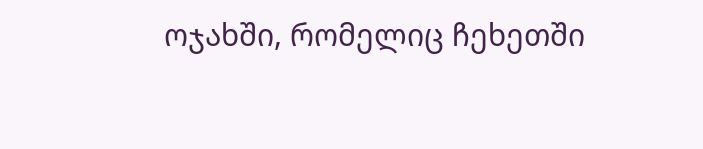ოჯახში, რომელიც ჩეხეთში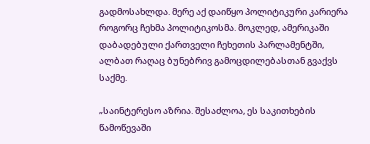გადმოსახლდა. მერე აქ დაიწყო პოლიტიკური კარიერა როგორც ჩეხმა პოლიტიკოსმა. მოკლედ, ამერიკაში დაბადებული ქართველი ჩეხეთის პარლამენტში, ალბათ რაღაც ბუნებრივ გამოცდილებასთან გვაქვს საქმე.

„საინტერესო აზრია. შესაძლოა, ეს საკითხების წამოწევაში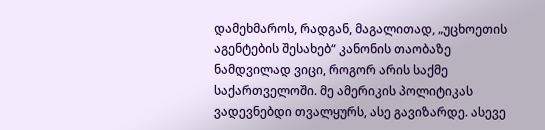დამეხმაროს, რადგან, მაგალითად, „უცხოეთის აგენტების შესახებ“ კანონის თაობაზე ნამდვილად ვიცი, როგორ არის საქმე საქართველოში. მე ამერიკის პოლიტიკას ვადევნებდი თვალყურს, ასე გავიზარდე. ასევე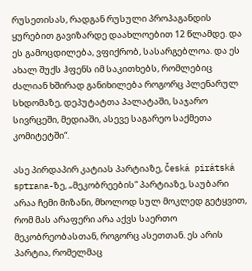რუსეთისას, რადგან რუსული პროპაგანდის ყურებით გავიზარდე დაახლოებით 12 წლამდე. და ეს გამოცდილება, ვფიქრობ, სასარგებლოა. და ეს ახალ შუქს ჰფენს იმ საკითხებს, რომლებიც ძალიან ხშირად განიხილება როგორც პლენარულ სხდომაზე, დეპუტატთა პალატაში, საჯარო სივრცეში, მედიაში, ასევე საგარეო საქმეთა კომიტეტში“.

ასე პირდაპირ კატიას პარტიაზე, Česká pirátská sptrana-ზე, „მეკობრეების“ პარტიაზე, საუბარი არაა ჩემი მიზანი, მხოლოდ სულ მოკლედ გეტყვით, რომ მას არაფერი არა აქვს საერთო მეკობრეობასთან, როგორც ასეთთან. ეს არის პარტია, რომელმაც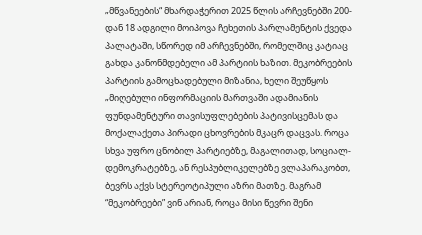„მწვანეების“ მხარდაჭერით 2025 წლის არჩევნებში 200-დან 18 ადგილი მოიპოვა ჩეხეთის პარლამენტის ქვედა პალატაში, სწორედ იმ არჩევნებში, რომელშიც კატიაც გახდა კანონმდებელი ამ პარტიის ხაზით. მეკობრეების პარტიის გამოცხადებული მიზანია, ხელი შეუწყოს „მიღებული ინფორმაციის მართვაში ადამიანის ფუნდამენტური თავისუფლებების პატივისცემას და მოქალაქეთა პირადი ცხოვრების მკაცრ დაცვას. როცა სხვა უფრო ცნობილ პარტიებზე, მაგალითად, სოციალ-დემოკრატებზე, ან რესპუბლიკელებზე ვლაპარაკობთ, ბევრს აქვს სტერეოტიპული აზრი მათზე. მაგრამ “მეკობრეები” ვინ არიან, როცა მისი წევრი შენი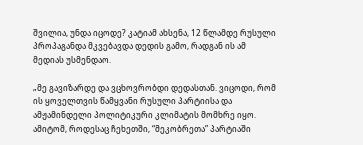შვილია, უნდა იცოდე? კატიამ ახსენა, 12 წლამდე რუსული პროპაგანდა მკვებავდა დედის გამო, რადგან ის ამ მედიას უსმენდაო.

„მე გავიზარდე და ვცხოვრობდი დედასთან. ვიცოდი, რომ ის ყოველთვის წამყვანი რუსული პარტიისა და ამჟამინდელი პოლიტიკური კლიმატის მომხრე იყო. ამიტომ, როდესაც ჩეხეთში, “მეკობრეთა” პარტიაში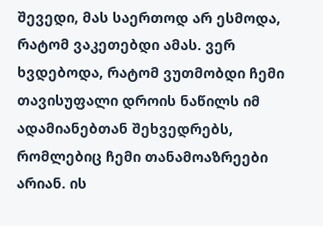შევედი, მას საერთოდ არ ესმოდა, რატომ ვაკეთებდი ამას. ვერ ხვდებოდა, რატომ ვუთმობდი ჩემი თავისუფალი დროის ნაწილს იმ ადამიანებთან შეხვედრებს, რომლებიც ჩემი თანამოაზრეები არიან. ის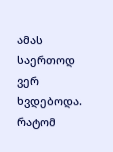ამას საერთოდ ვერ ხვდებოდა. რატომ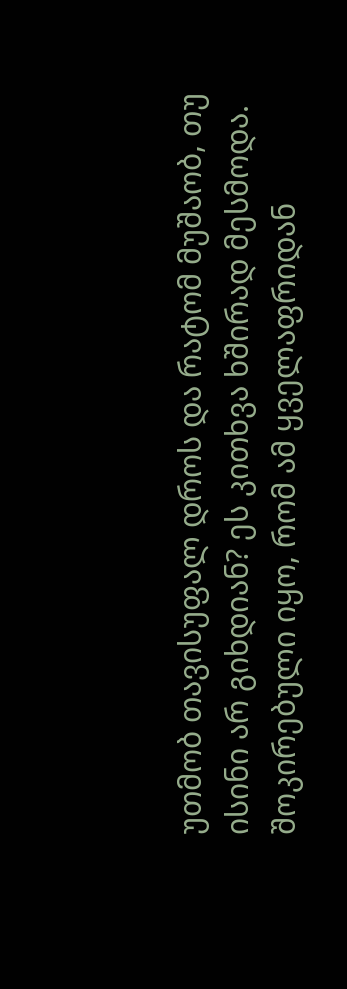უთმობ თავისუფალ დროს და რატომ მუშაობ, თუ ისინი არ გიხდიან? ეს კითხვა ხშირად მესმოდა. შოკირებული იყო, რომ ამ ყველაფრიდან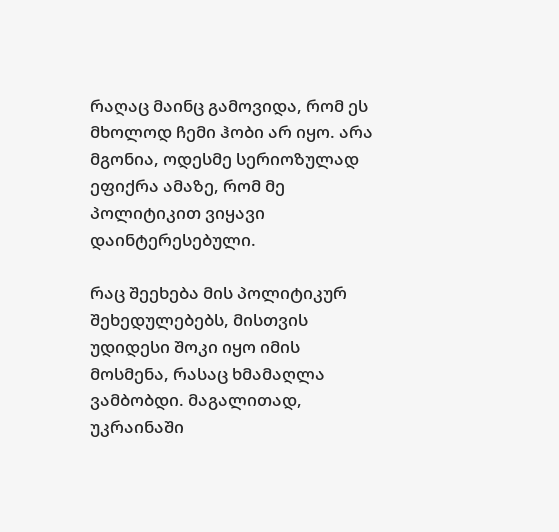რაღაც მაინც გამოვიდა, რომ ეს მხოლოდ ჩემი ჰობი არ იყო. არა მგონია, ოდესმე სერიოზულად ეფიქრა ამაზე, რომ მე პოლიტიკით ვიყავი დაინტერესებული.

რაც შეეხება მის პოლიტიკურ შეხედულებებს, მისთვის უდიდესი შოკი იყო იმის მოსმენა, რასაც ხმამაღლა ვამბობდი. მაგალითად, უკრაინაში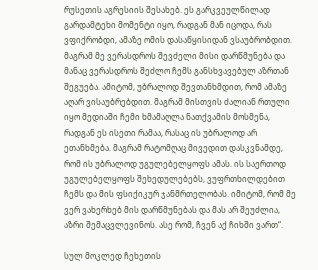რუსეთის აგრესიის შესახებ. ეს გარკვეულწილად გარდამტეხი მომენტი იყო, რადგან მან იცოდა, რას ვფიქრობდი, ამაზე ომის დასაწყისიდან ვსაუბრობდით. მაგრამ მე ვერასდროს შევძელი მისი დარწმუნება და მანაც ვერასდროს შეძლო ჩემს განსხვავებულ აზრთან შეგუება. ამიტომ, უბრალოდ შევთანხმდით, რომ ამაზე აღარ ვისაუბრებდით. მაგრამ მისთვის ძალიან რთული იყო მედიაში ჩემი ხმამაღლა ნათქვამის მოსმენა, რადგან ეს ისეთი რამაა, რასაც ის უბრალოდ არ ეთანხმება. მაგრამ რატომღაც მივედით დასკვნამდე, რომ ის უბრალოდ უგულებელყოფს ამას. ის საერთოდ უგულებელყოფს შეხედულებებს, ვუფრთხილდებით ჩემს და მის ფსიქიკურ ჯანმრთელობას. იმიტომ, რომ მე ვერ ვახერხებ მის დარწმუნებას და მას არ შეუძლია, აზრი შემაცვლევინოს. ასე რომ, ჩვენ აქ ჩიხში ვართ“.

სულ მოკლედ ჩეხეთის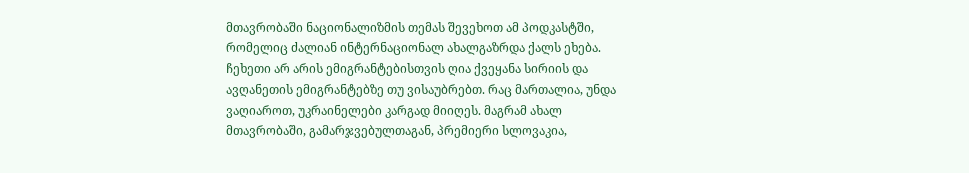მთავრობაში ნაციონალიზმის თემას შევეხოთ ამ პოდკასტში, რომელიც ძალიან ინტერნაციონალ ახალგაზრდა ქალს ეხება. ჩეხეთი არ არის ემიგრანტებისთვის ღია ქვეყანა სირიის და ავღანეთის ემიგრანტებზე თუ ვისაუბრებთ. რაც მართალია, უნდა ვაღიაროთ, უკრაინელები კარგად მიიღეს. მაგრამ ახალ მთავრობაში, გამარჯვებულთაგან, პრემიერი სლოვაკია,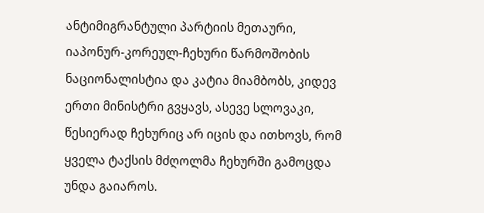ანტიმიგრანტული პარტიის მეთაური, იაპონურ-კორეულ-ჩეხური წარმოშობის ნაციონალისტია და კატია მიამბობს, კიდევ ერთი მინისტრი გვყავს, ასევე სლოვაკი, წესიერად ჩეხურიც არ იცის და ითხოვს, რომ ყველა ტაქსის მძღოლმა ჩეხურში გამოცდა უნდა გაიაროს.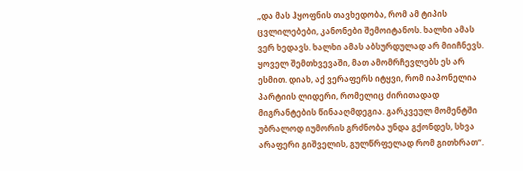„და მას ჰყოფნის თავხედობა, რომ ამ ტიპის ცვლილებები, კანონები შემოიტანოს. ხალხი ამას ვერ ხედავს. ხალხი ამას აბსურდულად არ მიიჩნევს. ყოველ შემთხვევაში, მათ ამომრჩევლებს ეს არ ესმით. დიახ, აქ ვერაფერს იტყვი, რომ იაპონელია პარტიის ლიდერი, რომელიც ძირითადად მიგრანტების წინააღმდეგია. გარკვეულ მომენტში უბრალოდ იუმორის გრძნობა უნდა გქონდეს, სხვა არაფერი გიშველის, გულწრფელად რომ გითხრათ“.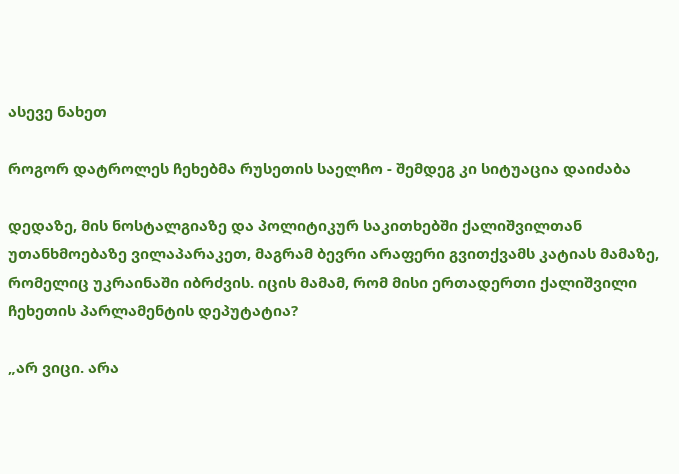ასევე ნახეთ

როგორ დატროლეს ჩეხებმა რუსეთის საელჩო - შემდეგ კი სიტუაცია დაიძაბა

დედაზე, მის ნოსტალგიაზე და პოლიტიკურ საკითხებში ქალიშვილთან უთანხმოებაზე ვილაპარაკეთ, მაგრამ ბევრი არაფერი გვითქვამს კატიას მამაზე, რომელიც უკრაინაში იბრძვის. იცის მამამ, რომ მისი ერთადერთი ქალიშვილი ჩეხეთის პარლამენტის დეპუტატია?

„არ ვიცი. არა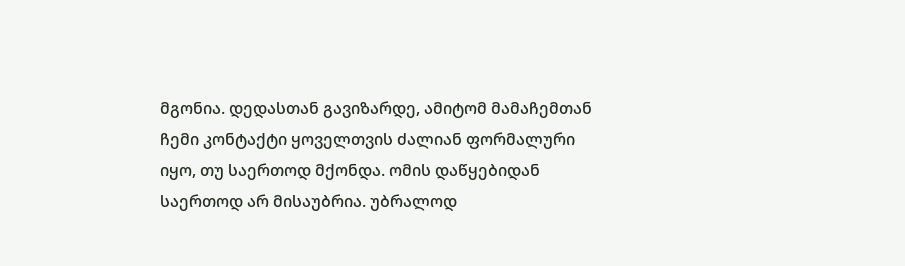მგონია. დედასთან გავიზარდე, ამიტომ მამაჩემთან ჩემი კონტაქტი ყოველთვის ძალიან ფორმალური იყო, თუ საერთოდ მქონდა. ომის დაწყებიდან საერთოდ არ მისაუბრია. უბრალოდ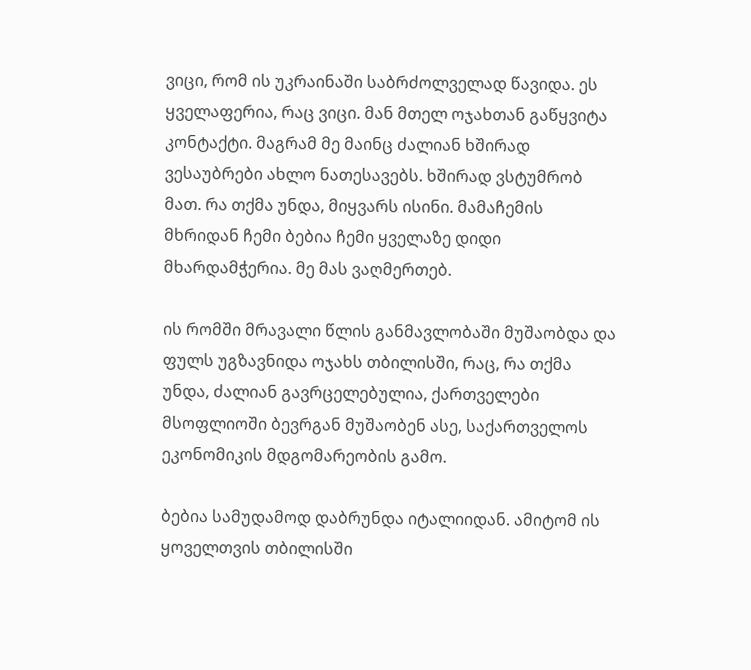ვიცი, რომ ის უკრაინაში საბრძოლველად წავიდა. ეს ყველაფერია, რაც ვიცი. მან მთელ ოჯახთან გაწყვიტა კონტაქტი. მაგრამ მე მაინც ძალიან ხშირად ვესაუბრები ახლო ნათესავებს. ხშირად ვსტუმრობ მათ. რა თქმა უნდა, მიყვარს ისინი. მამაჩემის მხრიდან ჩემი ბებია ჩემი ყველაზე დიდი მხარდამჭერია. მე მას ვაღმერთებ.

ის რომში მრავალი წლის განმავლობაში მუშაობდა და ფულს უგზავნიდა ოჯახს თბილისში, რაც, რა თქმა უნდა, ძალიან გავრცელებულია, ქართველები მსოფლიოში ბევრგან მუშაობენ ასე, საქართველოს ეკონომიკის მდგომარეობის გამო.

ბებია სამუდამოდ დაბრუნდა იტალიიდან. ამიტომ ის ყოველთვის თბილისში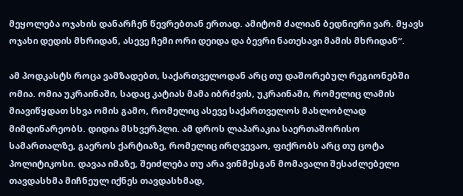მეყოლება ოჯახის დანარჩენ წევრებთან ერთად. ამიტომ ძალიან ბედნიერი ვარ. მყავს ოჯახი დედის მხრიდან, ასევე ჩემი ორი დეიდა და ბევრი ნათესავი მამის მხრიდან“.

ამ პოდკასტს როცა ვამზადებთ, საქართველოდან არც თუ დაშორებულ რეგიონებში ომია. ომია უკრაინაში, სადაც კატიას მამა იბრძვის, უკრაინაში, რომელიც ლამის მიავიწყდათ სხვა ომის გამო, რომელიც ასევე საქართველოს მახლობლად მიმდინარეობს. დიდია მსხვერპლი. ამ დროს ლაპარაკია საერთაშორისო სამართალზე, გაეროს ქარტიაზე, რომელიც ირღვევაო, ფიქრობს არც თუ ცოტა პოლიტიკოსი. დავაა იმაზე, შეიძლება თუ არა ვინმესგან მომავალი შესაძლებელი თავდასხმა მიჩნეულ იქნეს თავდასხმად,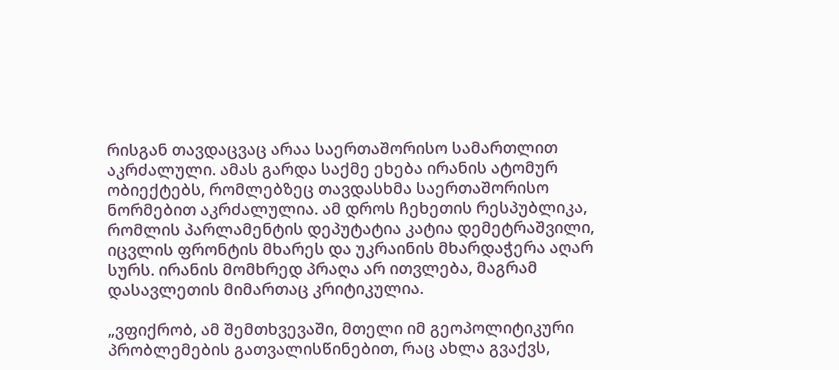რისგან თავდაცვაც არაა საერთაშორისო სამართლით აკრძალული. ამას გარდა საქმე ეხება ირანის ატომურ ობიექტებს, რომლებზეც თავდასხმა საერთაშორისო ნორმებით აკრძალულია. ამ დროს ჩეხეთის რესპუბლიკა, რომლის პარლამენტის დეპუტატია კატია დემეტრაშვილი, იცვლის ფრონტის მხარეს და უკრაინის მხარდაჭერა აღარ სურს. ირანის მომხრედ პრაღა არ ითვლება, მაგრამ დასავლეთის მიმართაც კრიტიკულია.

„ვფიქრობ, ამ შემთხვევაში, მთელი იმ გეოპოლიტიკური პრობლემების გათვალისწინებით, რაც ახლა გვაქვს,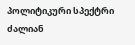პოლიტიკური სპექტრი ძალიან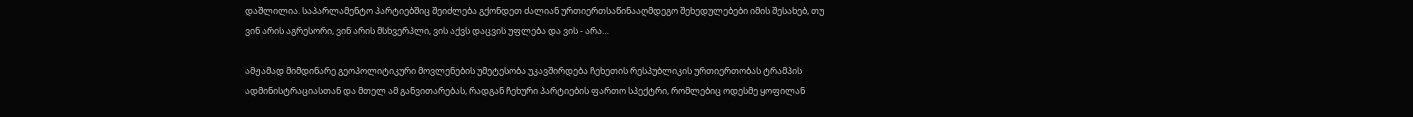დაშლილია. საპარლამენტო პარტიებშიც შეიძლება გქონდეთ ძალიან ურთიერთსაწინააღმდეგო შეხედულებები იმის შესახებ, თუ ვინ არის აგრესორი, ვინ არის მსხვერპლი, ვის აქვს დაცვის უფლება და ვის - არა…

ამჟამად მიმდინარე გეოპოლიტიკური მოვლენების უმეტესობა უკავშირდება ჩეხეთის რესპუბლიკის ურთიერთობას ტრამპის ადმინისტრაციასთან და მთელ ამ განვითარებას, რადგან ჩეხური პარტიების ფართო სპექტრი, რომლებიც ოდესმე ყოფილან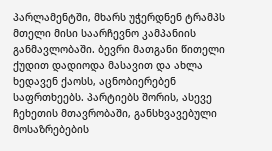პარლამენტში, მხარს უჭერდნენ ტრამპს მთელი მისი საარჩევნო კამპანიის განმავლობაში. ბევრი მათგანი წითელი ქუდით დადიოდა მასავით და ახლა ხედავენ ქაოსს, აცნობიერებენ საფრთხეებს. პარტიებს შორის, ასევე ჩეხეთის მთავრობაში, განსხვავებული მოსაზრებების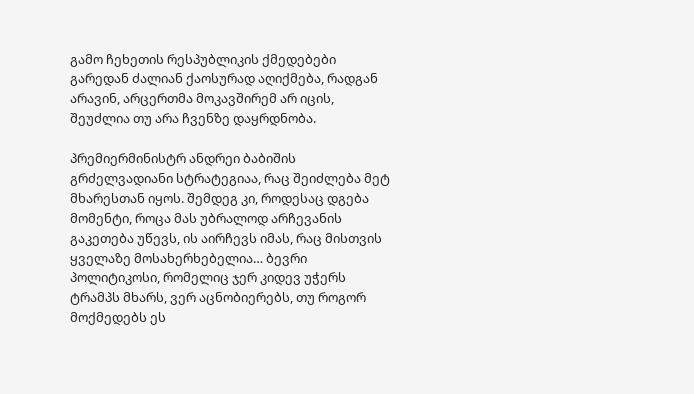გამო ჩეხეთის რესპუბლიკის ქმედებები გარედან ძალიან ქაოსურად აღიქმება, რადგან არავინ, არცერთმა მოკავშირემ არ იცის, შეუძლია თუ არა ჩვენზე დაყრდნობა.

პრემიერმინისტრ ანდრეი ბაბიშის გრძელვადიანი სტრატეგიაა, რაც შეიძლება მეტ მხარესთან იყოს. შემდეგ კი, როდესაც დგება მომენტი, როცა მას უბრალოდ არჩევანის გაკეთება უწევს, ის აირჩევს იმას, რაც მისთვის ყველაზე მოსახერხებელია… ბევრი პოლიტიკოსი, რომელიც ჯერ კიდევ უჭერს ტრამპს მხარს, ვერ აცნობიერებს, თუ როგორ მოქმედებს ეს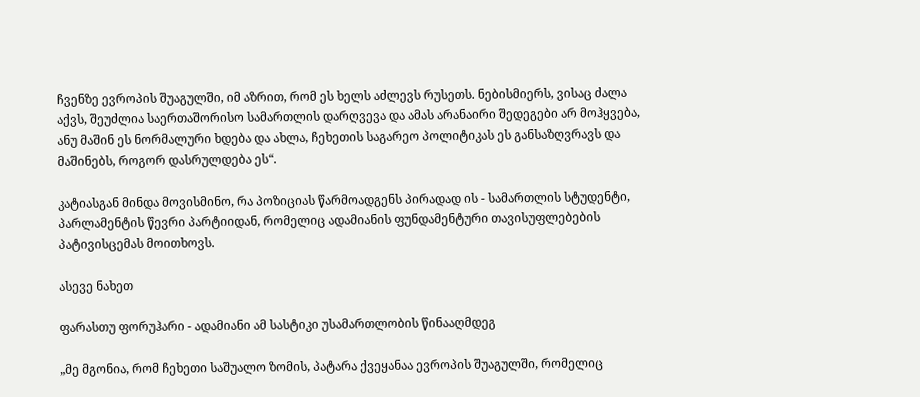ჩვენზე ევროპის შუაგულში, იმ აზრით, რომ ეს ხელს აძლევს რუსეთს. ნებისმიერს, ვისაც ძალა აქვს, შეუძლია საერთაშორისო სამართლის დარღვევა და ამას არანაირი შედეგები არ მოჰყვება, ანუ მაშინ ეს ნორმალური ხდება და ახლა, ჩეხეთის საგარეო პოლიტიკას ეს განსაზღვრავს და მაშინებს, როგორ დასრულდება ეს“.

კატიასგან მინდა მოვისმინო, რა პოზიციას წარმოადგენს პირადად ის - სამართლის სტუდენტი, პარლამენტის წევრი პარტიიდან, რომელიც ადამიანის ფუნდამენტური თავისუფლებების პატივისცემას მოითხოვს.

ასევე ნახეთ

ფარასთუ ფორუჰარი - ადამიანი ამ სასტიკი უსამართლობის წინააღმდეგ

„მე მგონია, რომ ჩეხეთი საშუალო ზომის, პატარა ქვეყანაა ევროპის შუაგულში, რომელიც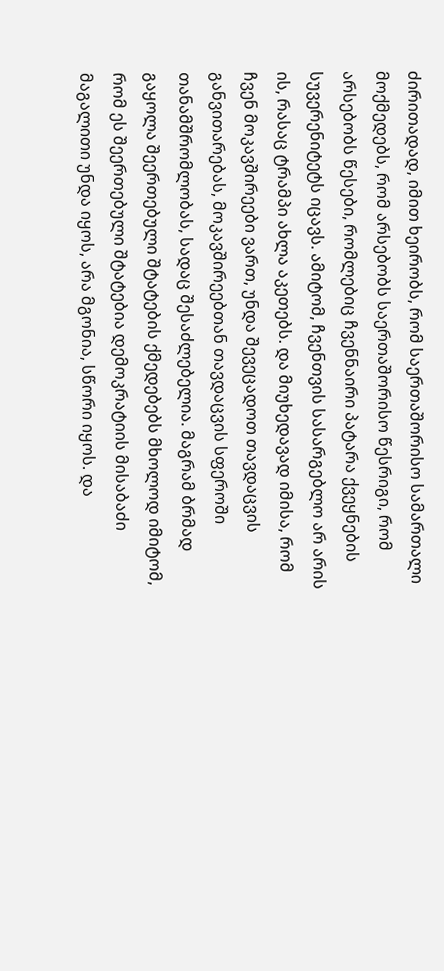ძირითადად, იმით ხეირობს, რომ საერთაშორისო სამართალი მოქმედებს, რომ არსებობს საერთაშორისო წესრიგი, რომ არსებობს წესები, რომლებიც ჩვენნაირი პატარა ქვეყნების სუვერენიტეტს იცავს. ამიტომ, ჩვენთვის სასარგებლო არ არის ის, რასაც ტრამპი ახლა აკეთებს. და მიუხედავად იმისა, რომ ჩვენ მოკავშირეები ვართ, უნდა შევეცადოთ თავდაცვის განვითარებას, მოკავშირეებთან თავდაცვის სფეროში თანამშრომლობას, სადაც შესაძლებელია. მაგრამ ბრმად გაყოლა შეერთებული შტატების ქმედებებს მხოლოდ იმიტომ, რომ ეს შეერთებული შტატებია დემოკრატიის მისაბაძი მაგალითი უნდა იყოს, არა მგონია, სწორი იყოს. და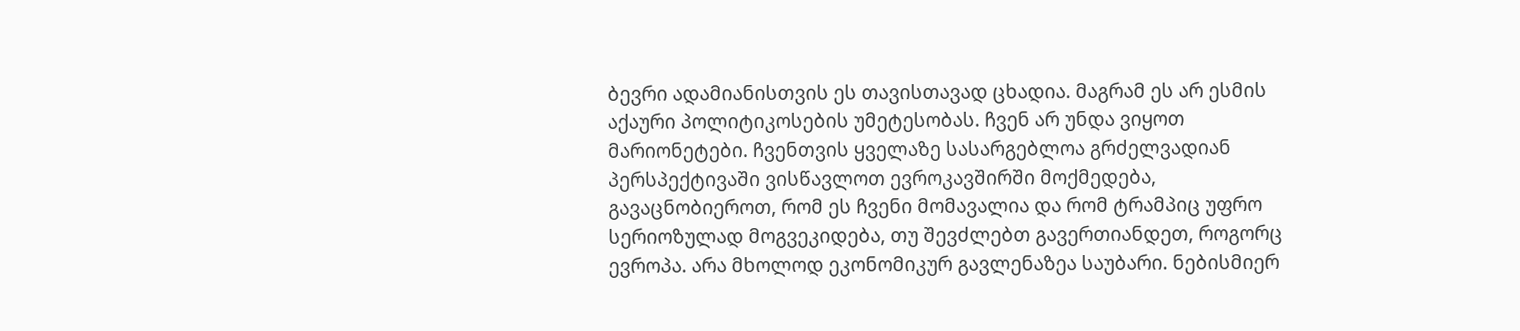ბევრი ადამიანისთვის ეს თავისთავად ცხადია. მაგრამ ეს არ ესმის აქაური პოლიტიკოსების უმეტესობას. ჩვენ არ უნდა ვიყოთ მარიონეტები. ჩვენთვის ყველაზე სასარგებლოა გრძელვადიან პერსპექტივაში ვისწავლოთ ევროკავშირში მოქმედება, გავაცნობიეროთ, რომ ეს ჩვენი მომავალია და რომ ტრამპიც უფრო სერიოზულად მოგვეკიდება, თუ შევძლებთ გავერთიანდეთ, როგორც ევროპა. არა მხოლოდ ეკონომიკურ გავლენაზეა საუბარი. ნებისმიერ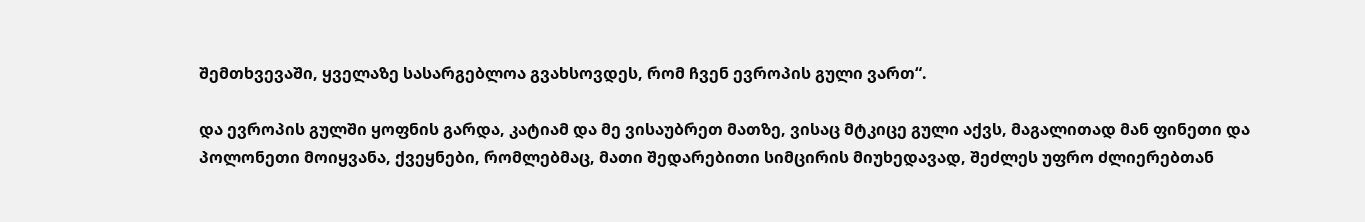შემთხვევაში, ყველაზე სასარგებლოა გვახსოვდეს, რომ ჩვენ ევროპის გული ვართ“.

და ევროპის გულში ყოფნის გარდა, კატიამ და მე ვისაუბრეთ მათზე, ვისაც მტკიცე გული აქვს, მაგალითად მან ფინეთი და პოლონეთი მოიყვანა, ქვეყნები, რომლებმაც, მათი შედარებითი სიმცირის მიუხედავად, შეძლეს უფრო ძლიერებთან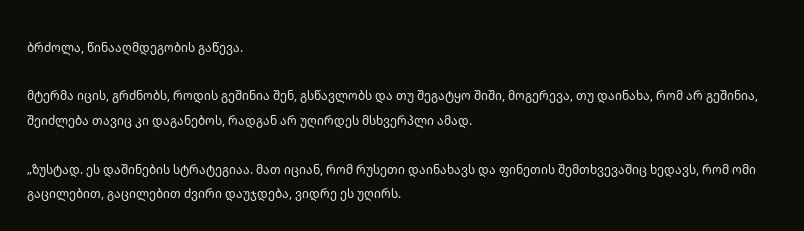ბრძოლა, წინააღმდეგობის გაწევა.

მტერმა იცის, გრძნობს, როდის გეშინია შენ, გსწავლობს და თუ შეგატყო შიში, მოგერევა, თუ დაინახა, რომ არ გეშინია, შეიძლება თავიც კი დაგანებოს, რადგან არ უღირდეს მსხვერპლი ამად.

„ზუსტად. ეს დაშინების სტრატეგიაა. მათ იციან, რომ რუსეთი დაინახავს და ფინეთის შემთხვევაშიც ხედავს, რომ ომი გაცილებით, გაცილებით ძვირი დაუჯდება, ვიდრე ეს უღირს.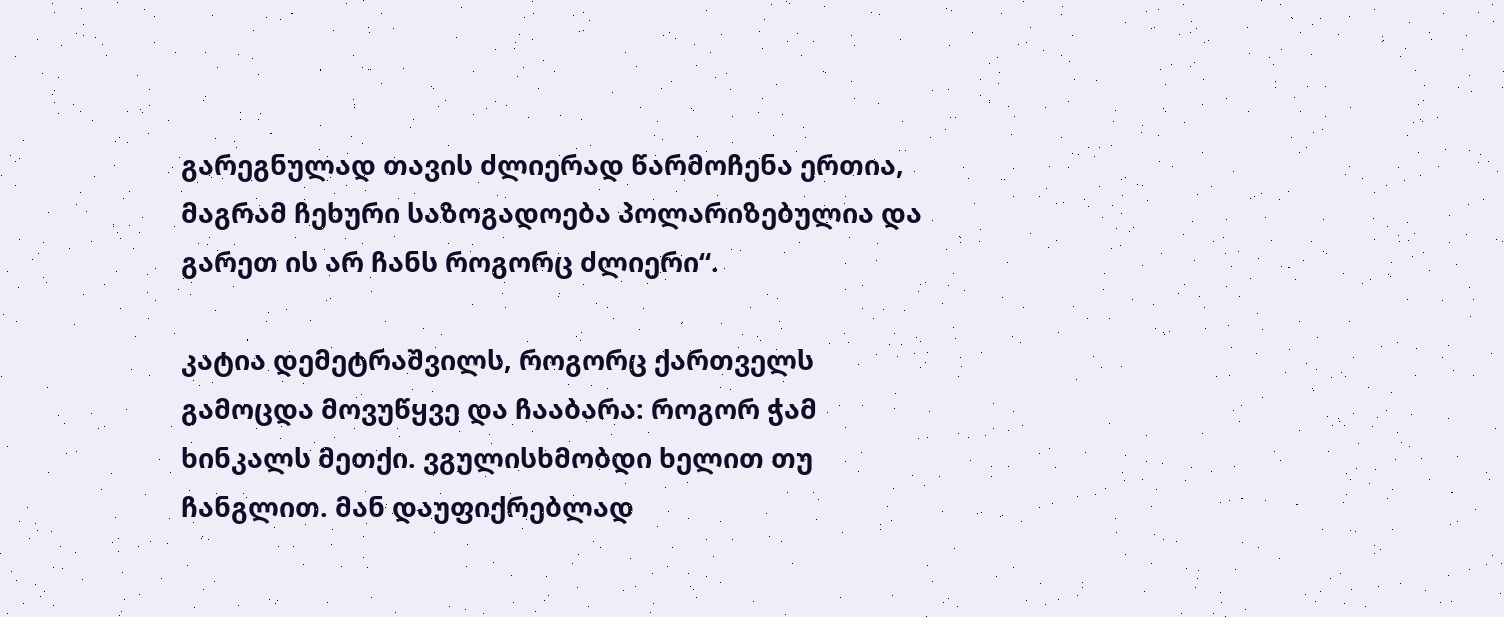გარეგნულად თავის ძლიერად წარმოჩენა ერთია, მაგრამ ჩეხური საზოგადოება პოლარიზებულია და გარეთ ის არ ჩანს როგორც ძლიერი“.

კატია დემეტრაშვილს, როგორც ქართველს გამოცდა მოვუწყვე და ჩააბარა: როგორ ჭამ ხინკალს მეთქი. ვგულისხმობდი ხელით თუ ჩანგლით. მან დაუფიქრებლად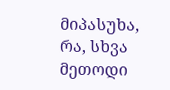მიპასუხა, რა, სხვა მეთოდი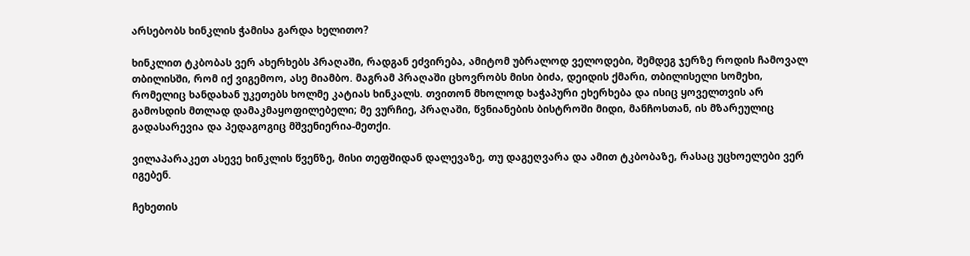არსებობს ხინკლის ჭამისა გარდა ხელითო?

ხინკლით ტკბობას ვერ ახერხებს პრაღაში, რადგან ეძვირება, ამიტომ უბრალოდ ველოდები, შემდეგ ჯერზე როდის ჩამოვალ თბილისში, რომ იქ ვიგემოო, ასე მიამბო. მაგრამ პრაღაში ცხოვრობს მისი ბიძა, დეიდის ქმარი, თბილისელი სომეხი, რომელიც ხანდახან უკეთებს ხოლმე კატიას ხინკალს. თვითონ მხოლოდ ხაჭაპური ეხერხება და ისიც ყოველთვის არ გამოსდის მთლად დამაკმაყოფილებელი; მე ვურჩიე, პრაღაში, წვნიანების ბისტროში მიდი, მანჩოსთან, ის მზარეულიც გადასარევია და პედაგოგიც მშვენიერია-მეთქი.

ვილაპარაკეთ ასევე ხინკლის წვენზე, მისი თეფშიდან დალევაზე, თუ დაგეღვარა და ამით ტკბობაზე, რასაც უცხოელები ვერ იგებენ.

ჩეხეთის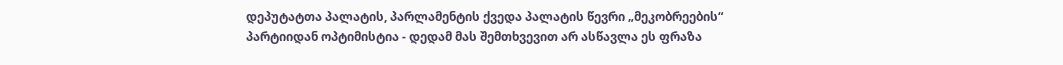დეპუტატთა პალატის, პარლამენტის ქვედა პალატის წევრი „მეკობრეების“ პარტიიდან ოპტიმისტია - დედამ მას შემთხვევით არ ასწავლა ეს ფრაზა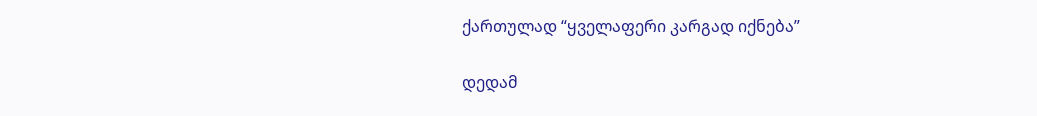ქართულად “ყველაფერი კარგად იქნება”

დედამ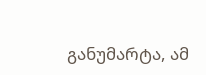განუმარტა, ამ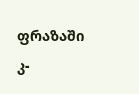ფრაზაში კ-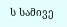ს სამივე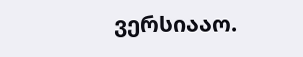ვერსიააო.